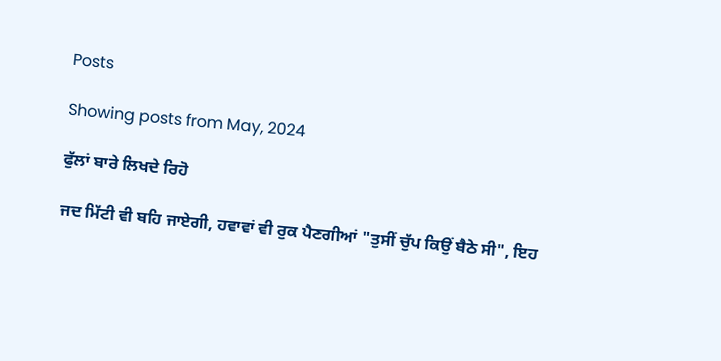Posts

Showing posts from May, 2024

ਫੁੱਲਾਂ ਬਾਰੇ ਲਿਖਦੇ ਰਿਹੋ

ਜਦ ਮਿੱਟੀ ਵੀ ਬਹਿ ਜਾਏਗੀ, ਹਵਾਵਾਂ ਵੀ ਰੁਕ ਪੈਣਗੀਆਂ "ਤੁਸੀਂ ਚੁੱਪ ਕਿਉਂ ਬੈਠੇ ਸੀ", ਇਹ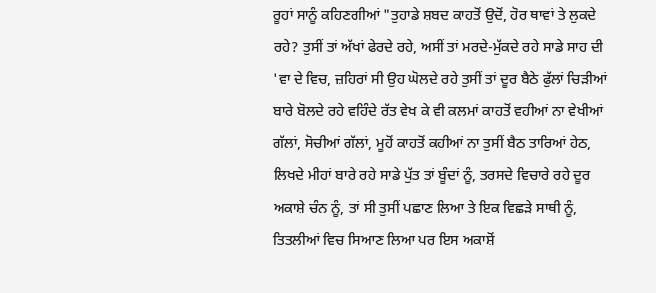ਰੂਹਾਂ ਸਾਨੂੰ ਕਹਿਣਗੀਆਂ "ਤੁਹਾਡੇ ਸ਼ਬਦ ਕਾਹਤੋਂ ਉਦੋਂ, ਹੋਰ ਥਾਵਾਂ ਤੇ ਲੁਕਦੇ ਰਹੇ? ਤੁਸੀਂ ਤਾਂ ਅੱਖਾਂ ਫੇਰਦੇ ਰਹੇ, ਅਸੀਂ ਤਾਂ ਮਰਦੇ-ਮੁੱਕਦੇ ਰਹੇ ਸਾਡੇ ਸਾਹ ਦੀ 'ਵਾ ਦੇ ਵਿਚ, ਜ਼ਹਿਰਾਂ ਸੀ ਉਹ ਘੋਲਦੇ ਰਹੇ ਤੁਸੀਂ ਤਾਂ ਦੂਰ ਬੈਠੇ ਫੁੱਲਾਂ ਚਿੜੀਆਂ ਬਾਰੇ ਬੋਲਦੇ ਰਹੇ ਵਹਿੰਦੇ ਰੱਤ ਵੇਖ ਕੇ ਵੀ ਕਲਮਾਂ ਕਾਹਤੋਂ ਵਹੀਆਂ ਨਾ ਵੇਖੀਆਂ ਗੱਲਾਂ, ਸੋਚੀਆਂ ਗੱਲਾਂ, ਮੂਹੋਂ ਕਾਹਤੋਂ ਕਹੀਆਂ ਨਾ ਤੁਸੀਂ ਬੈਠ ਤਾਰਿਆਂ ਹੇਠ, ਲਿਖਦੇ ਮੀਹਾਂ ਬਾਰੇ ਰਹੇ ਸਾਡੇ ਪੁੱਤ ਤਾਂ ਬੂੰਦਾਂ ਨੂੰ, ਤਰਸਦੇ ਵਿਚਾਰੇ ਰਹੇ ਦੂਰ ਅਕਾਸ਼ੇ ਚੰਨ ਨੂੰ, ਤਾਂ ਸੀ ਤੁਸੀਂ ਪਛਾਣ ਲਿਆ ਤੇ ਇਕ ਵਿਛੜੇ ਸਾਥੀ ਨੂੰ, ਤਿਤਲੀਆਂ ਵਿਚ ਸਿਆਣ ਲਿਆ ਪਰ ਇਸ ਅਕਾਸ਼ੋਂ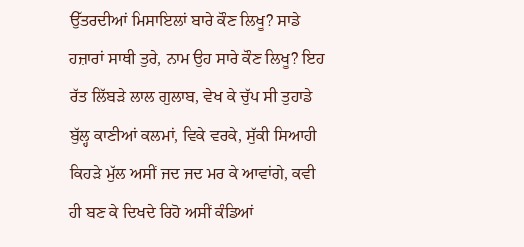ਉੱਤਰਦੀਆਂ ਮਿਸਾਇਲਾਂ ਬਾਰੇ ਕੌਣ ਲਿਖੂ? ਸਾਡੇ ਹਜ਼ਾਰਾਂ ਸਾਥੀ ਤੁਰੇ, ਨਾਮ ਉਹ ਸਾਰੇ ਕੌਣ ਲਿਖੂ? ਇਹ ਰੱਤ ਲਿੱਬੜੇ ਲਾਲ ਗੁਲਾਬ, ਵੇਖ ਕੇ ਚੁੱਪ ਸੀ ਤੁਹਾਡੇ ਬੁੱਲ੍ਹ ਕਾਣੀਆਂ ਕਲਮਾਂ, ਵਿਕੇ ਵਰਕੇ, ਸੁੱਕੀ ਸਿਆਹੀ ਕਿਹੜੇ ਮੁੱਲ ਅਸੀਂ ਜਦ ਜਦ ਮਰ ਕੇ ਆਵਾਂਗੇ, ਕਵੀ ਹੀ ਬਣ ਕੇ ਦਿਖਦੇ ਰਿਹੋ ਅਸੀਂ ਕੰਡਿਆਂ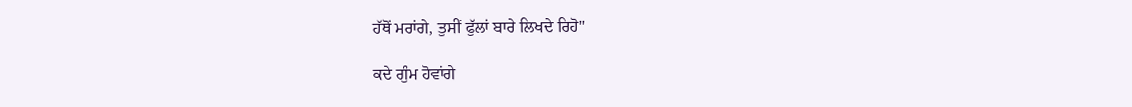ਹੱਥੋਂ ਮਰਾਂਗੇ, ਤੁਸੀਂ ਫੁੱਲਾਂ ਬਾਰੇ ਲਿਖਦੇ ਰਿਹੋ"

ਕਦੇ ਗੁੰਮ ਹੋਵਾਂਗੇ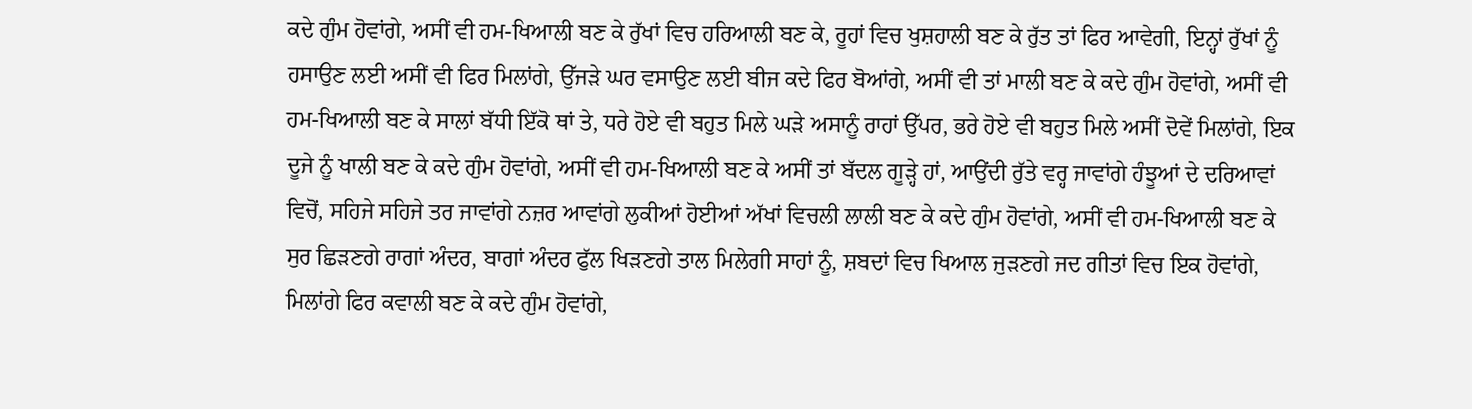ਕਦੇ ਗੁੰਮ ਹੋਵਾਂਗੇ, ਅਸੀਂ ਵੀ ਹਮ-ਖਿਆਲੀ ਬਣ ਕੇ ਰੁੱਖਾਂ ਵਿਚ ਹਰਿਆਲੀ ਬਣ ਕੇ, ਰੂਹਾਂ ਵਿਚ ਖੁਸ਼ਹਾਲੀ ਬਣ ਕੇ ਰੁੱਤ ਤਾਂ ਫਿਰ ਆਵੇਗੀ, ਇਨ੍ਹਾਂ ਰੁੱਖਾਂ ਨੂੰ ਹਸਾਉਣ ਲਈ ਅਸੀਂ ਵੀ ਫਿਰ ਮਿਲਾਂਗੇ, ਉੱਜੜੇ ਘਰ ਵਸਾਉਣ ਲਈ ਬੀਜ ਕਦੇ ਫਿਰ ਬੋਆਂਗੇ, ਅਸੀਂ ਵੀ ਤਾਂ ਮਾਲੀ ਬਣ ਕੇ ਕਦੇ ਗੁੰਮ ਹੋਵਾਂਗੇ, ਅਸੀਂ ਵੀ ਹਮ-ਖਿਆਲੀ ਬਣ ਕੇ ਸਾਲਾਂ ਬੱਧੀ ਇੱਕੋ ਥਾਂ ਤੇ, ਧਰੇ ਹੋਏ ਵੀ ਬਹੁਤ ਮਿਲੇ ਘੜੇ ਅਸਾਨੂੰ ਰਾਹਾਂ ਉੱਪਰ, ਭਰੇ ਹੋਏ ਵੀ ਬਹੁਤ ਮਿਲੇ ਅਸੀਂ ਦੋਵੇਂ ਮਿਲਾਂਗੇ, ਇਕ ਦੂਜੇ ਨੂੰ ਖਾਲੀ ਬਣ ਕੇ ਕਦੇ ਗੁੰਮ ਹੋਵਾਂਗੇ, ਅਸੀਂ ਵੀ ਹਮ-ਖਿਆਲੀ ਬਣ ਕੇ ਅਸੀਂ ਤਾਂ ਬੱਦਲ ਗੂੜ੍ਹੇ ਹਾਂ, ਆਉਂਦੀ ਰੁੱਤੇ ਵਰ੍ਹ ਜਾਵਾਂਗੇ ਹੰਝੂਆਂ ਦੇ ਦਰਿਆਵਾਂ ਵਿਚੋਂ, ਸਹਿਜੇ ਸਹਿਜੇ ਤਰ ਜਾਵਾਂਗੇ ਨਜ਼ਰ ਆਵਾਂਗੇ ਲੁਕੀਆਂ ਹੋਈਆਂ ਅੱਖਾਂ ਵਿਚਲੀ ਲਾਲੀ ਬਣ ਕੇ ਕਦੇ ਗੁੰਮ ਹੋਵਾਂਗੇ, ਅਸੀਂ ਵੀ ਹਮ-ਖਿਆਲੀ ਬਣ ਕੇ ਸੁਰ ਛਿੜਣਗੇ ਰਾਗਾਂ ਅੰਦਰ, ਬਾਗਾਂ ਅੰਦਰ ਫੁੱਲ ਖਿੜਣਗੇ ਤਾਲ ਮਿਲੇਗੀ ਸਾਹਾਂ ਨੂੰ, ਸ਼ਬਦਾਂ ਵਿਚ ਖਿਆਲ ਜੁੜਣਗੇ ਜਦ ਗੀਤਾਂ ਵਿਚ ਇਕ ਹੋਵਾਂਗੇ, ਮਿਲਾਂਗੇ ਫਿਰ ਕਵਾਲੀ ਬਣ ਕੇ ਕਦੇ ਗੁੰਮ ਹੋਵਾਂਗੇ,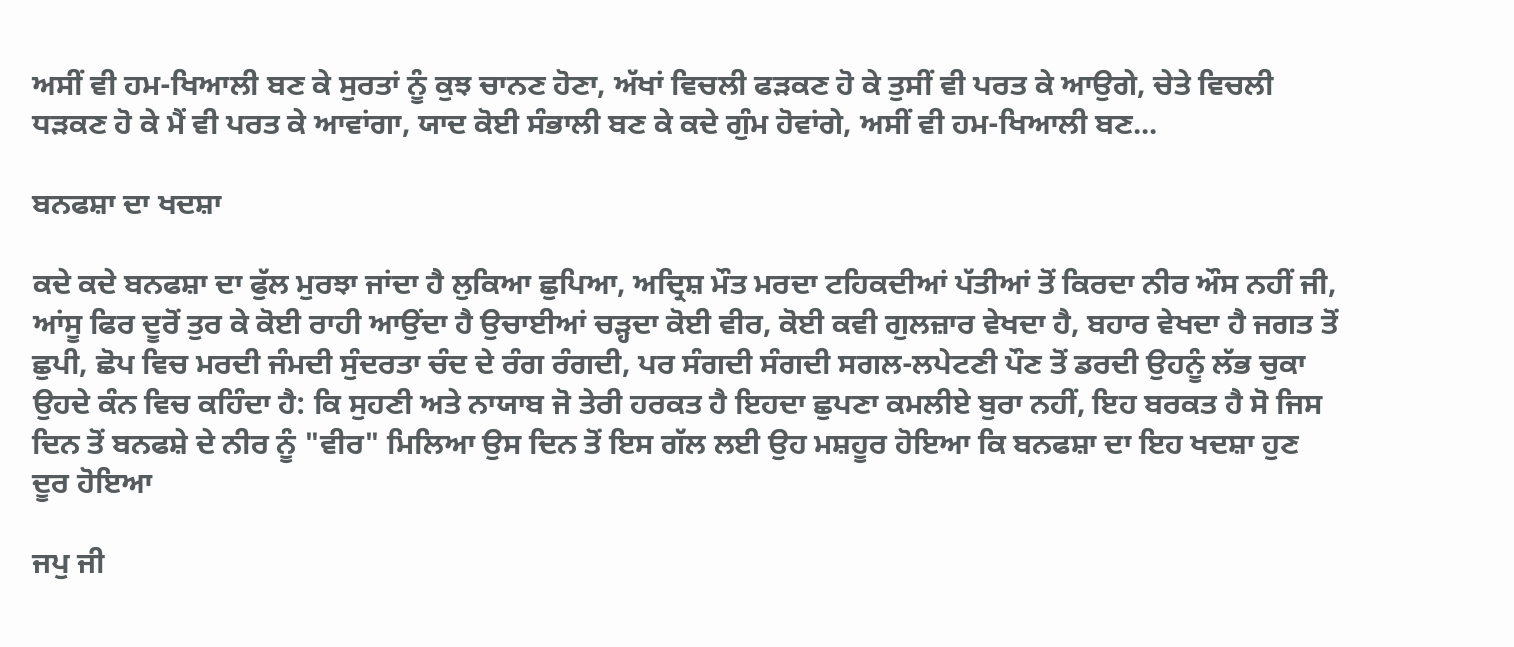ਅਸੀਂ ਵੀ ਹਮ-ਖਿਆਲੀ ਬਣ ਕੇ ਸੁਰਤਾਂ ਨੂੰ ਕੁਝ ਚਾਨਣ ਹੋਣਾ, ਅੱਖਾਂ ਵਿਚਲੀ ਫੜਕਣ ਹੋ ਕੇ ਤੁਸੀਂ ਵੀ ਪਰਤ ਕੇ ਆਉਗੇ, ਚੇਤੇ ਵਿਚਲੀ ਧੜਕਣ ਹੋ ਕੇ ਮੈਂ ਵੀ ਪਰਤ ਕੇ ਆਵਾਂਗਾ, ਯਾਦ ਕੋਈ ਸੰਭਾਲੀ ਬਣ ਕੇ ਕਦੇ ਗੁੰਮ ਹੋਵਾਂਗੇ, ਅਸੀਂ ਵੀ ਹਮ-ਖਿਆਲੀ ਬਣ...

ਬਨਫਸ਼ਾ ਦਾ ਖਦਸ਼ਾ

ਕਦੇ ਕਦੇ ਬਨਫਸ਼ਾ ਦਾ ਫੁੱਲ ਮੁਰਝਾ ਜਾਂਦਾ ਹੈ ਲੁਕਿਆ ਛੁਪਿਆ, ਅਦ੍ਰਿਸ਼ ਮੌਤ ਮਰਦਾ ਟਹਿਕਦੀਆਂ ਪੱਤੀਆਂ ਤੋਂ ਕਿਰਦਾ ਨੀਰ ਔਸ ਨਹੀਂ ਜੀ, ਆਂਸੂ ਫਿਰ ਦੂਰੋਂ ਤੁਰ ਕੇ ਕੋਈ ਰਾਹੀ ਆਉਂਦਾ ਹੈ ਉਚਾਈਆਂ ਚੜ੍ਹਦਾ ਕੋਈ ਵੀਰ, ਕੋਈ ਕਵੀ ਗੁਲਜ਼ਾਰ ਵੇਖਦਾ ਹੈ, ਬਹਾਰ ਵੇਖਦਾ ਹੈ ਜਗਤ ਤੋਂ ਛੁਪੀ, ਛੋਪ ਵਿਚ ਮਰਦੀ ਜੰਮਦੀ ਸੁੰਦਰਤਾ ਚੰਦ ਦੇ ਰੰਗ ਰੰਗਦੀ, ਪਰ ਸੰਗਦੀ ਸੰਗਦੀ ਸਗਲ-ਲਪੇਟਣੀ ਪੌਣ ਤੋਂ ਡਰਦੀ ਉਹਨੂੰ ਲੱਭ ਚੁਕਾ ਉਹਦੇ ਕੰਨ ਵਿਚ ਕਹਿੰਦਾ ਹੈ: ਕਿ ਸੁਹਣੀ ਅਤੇ ਨਾਯਾਬ ਜੋ ਤੇਰੀ ਹਰਕਤ ਹੈ ਇਹਦਾ ਛੁਪਣਾ ਕਮਲੀਏ ਬੁਰਾ ਨਹੀਂ, ਇਹ ਬਰਕਤ ਹੈ ਸੋ ਜਿਸ ਦਿਨ ਤੋਂ ਬਨਫਸ਼ੇ ਦੇ ਨੀਰ ਨੂੰ "ਵੀਰ" ਮਿਲਿਆ ਉਸ ਦਿਨ ਤੋਂ ਇਸ ਗੱਲ ਲਈ ਉਹ ਮਸ਼ਹੂਰ ਹੋਇਆ ਕਿ ਬਨਫਸ਼ਾ ਦਾ ਇਹ ਖਦਸ਼ਾ ਹੁਣ ਦੂਰ ਹੋਇਆ

ਜਪੁ ਜੀ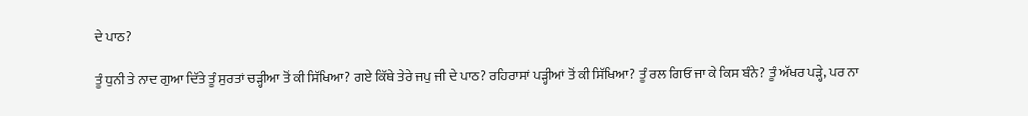ਦੇ ਪਾਠ?

ਤੂੰ ਧੁਨੀ ਤੇ ਨਾਦ ਗੁਆ ਦਿੱਤੇ ਤੂੰ ਸੁਰਤਾਂ ਚੜ੍ਹੀਆ ਤੋਂ ਕੀ ਸਿੱਖਿਆ? ਗਏ ਕਿੱਥੇ ਤੇਰੇ ਜਪੁ ਜੀ ਦੇ ਪਾਠ? ਰਹਿਰਾਸਾਂ ਪੜ੍ਹੀਆਂ ਤੋਂ ਕੀ ਸਿੱਖਿਆ? ਤੂੰ ਰਲ ਗਿਓਂ ਜਾ ਕੇ ਕਿਸ ਬੰਨੇ? ਤੂੰ ਅੱਖਰ ਪੜ੍ਹੇ, ਪਰ ਨਾ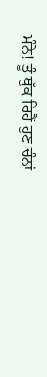ਮੰਨੇ! ਤੂੰ ਥੁੱਕ ਰਿਹੈਂ ਹੁਣ ਚੰਨਾਂ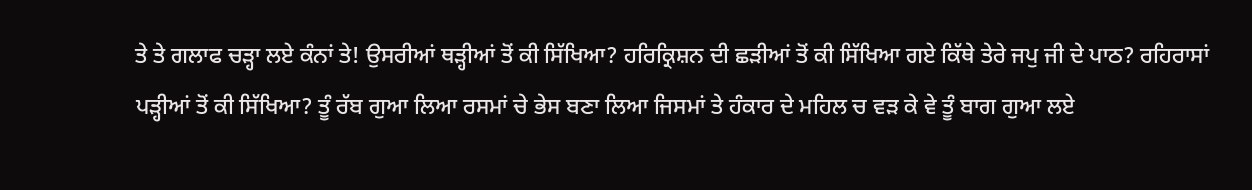ਤੇ ਤੇ ਗਲਾਫ ਚੜ੍ਹਾ ਲਏ ਕੰਨਾਂ ਤੇ! ਉਸਰੀਆਂ ਥੜ੍ਹੀਆਂ ਤੋਂ ਕੀ ਸਿੱਖਿਆ? ਹਰਿਕ੍ਰਿਸ਼ਨ ਦੀ ਛੜੀਆਂ ਤੋਂ ਕੀ ਸਿੱਖਿਆ ਗਏ ਕਿੱਥੇ ਤੇਰੇ ਜਪੁ ਜੀ ਦੇ ਪਾਠ? ਰਹਿਰਾਸਾਂ ਪੜ੍ਹੀਆਂ ਤੋਂ ਕੀ ਸਿੱਖਿਆ? ਤੂੰ ਰੱਬ ਗੁਆ ਲਿਆ ਰਸਮਾਂ ਚੇ ਭੇਸ ਬਣਾ ਲਿਆ ਜਿਸਮਾਂ ਤੇ ਹੰਕਾਰ ਦੇ ਮਹਿਲ ਚ ਵੜ ਕੇ ਵੇ ਤੂੰ ਬਾਗ ਗੁਆ ਲਏ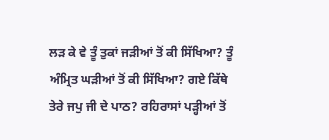ਲੜ ਕੇ ਵੇ ਤੂੰ ਤੁਕਾਂ ਜੜੀਆਂ ਤੋਂ ਕੀ ਸਿੱਖਿਆ? ਤੂੰ ਅੰਮ੍ਰਿਤ ਘੜੀਆਂ ਤੋਂ ਕੀ ਸਿੱਖਿਆ? ਗਏ ਕਿੱਥੇ ਤੇਰੇ ਜਪੁ ਜੀ ਦੇ ਪਾਠ? ਰਹਿਰਾਸਾਂ ਪੜ੍ਹੀਆਂ ਤੋਂ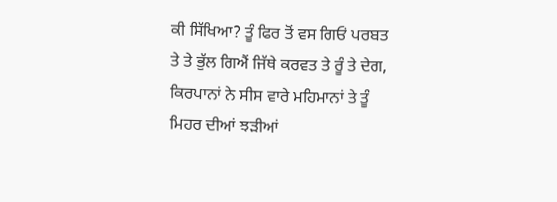ਕੀ ਸਿੱਖਿਆ? ਤੂੰ ਫਿਰ ਤੋਂ ਵਸ ਗਿਓਂ ਪਰਬਤ ਤੇ ਤੇ ਭੁੱਲ ਗਿਐਂ ਜਿੱਥੇ ਕਰਵਤ ਤੇ ਰੂੰ ਤੇ ਦੇਗ, ਕਿਰਪਾਨਾਂ ਨੇ ਸੀਸ ਵਾਰੇ ਮਹਿਮਾਨਾਂ ਤੇ ਤੂੰ ਮਿਹਰ ਦੀਆਂ ਝੜੀਆਂ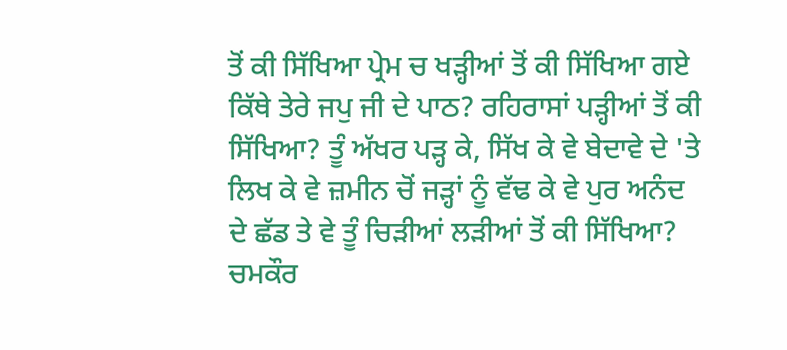ਤੋਂ ਕੀ ਸਿੱਖਿਆ ਪ੍ਰੇਮ ਚ ਖੜ੍ਹੀਆਂ ਤੋਂ ਕੀ ਸਿੱਖਿਆ ਗਏ ਕਿੱਥੇ ਤੇਰੇ ਜਪੁ ਜੀ ਦੇ ਪਾਠ? ਰਹਿਰਾਸਾਂ ਪੜ੍ਹੀਆਂ ਤੋਂ ਕੀ ਸਿੱਖਿਆ? ਤੂੰ ਅੱਖਰ ਪੜ੍ਹ ਕੇ, ਸਿੱਖ ਕੇ ਵੇ ਬੇਦਾਵੇ ਦੇ 'ਤੇ ਲਿਖ ਕੇ ਵੇ ਜ਼ਮੀਨ ਚੋਂ ਜੜ੍ਹਾਂ ਨੂੰ ਵੱਢ ਕੇ ਵੇ ਪੁਰ ਅਨੰਦ ਦੇ ਛੱਡ ਤੇ ਵੇ ਤੂੰ ਚਿੜੀਆਂ ਲੜੀਆਂ ਤੋਂ ਕੀ ਸਿੱਖਿਆ? ਚਮਕੌਰ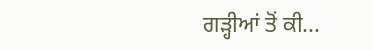ਗੜ੍ਹੀਆਂ ਤੋਂ ਕੀ...